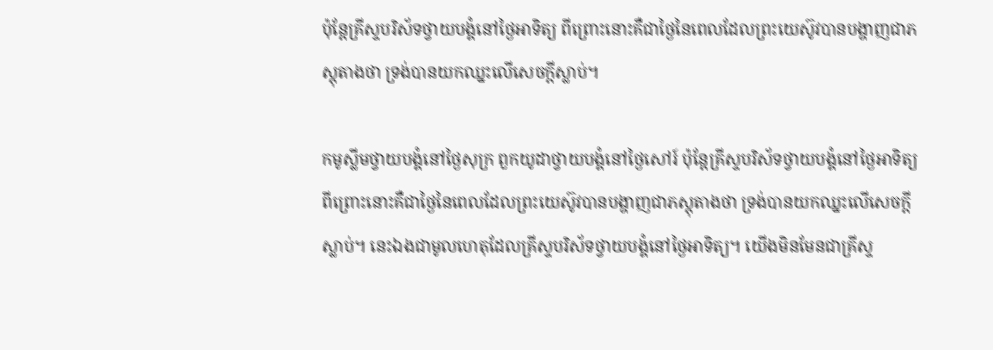ប៉ុន្តែគ្រីស្ទបរិស័ទថ្វាយបង្គំនៅថ្ងៃអាទិត្យ ពីព្រោះនោះគឺជាថ្ងៃនៃពេលដែលព្រះយេស៊ូវបានបង្ហាញជាភស្តុតាងថា ទ្រង់បានយកឈ្នះលើសេចក្ដីស្លាប់។

កមូស្លីមថ្វាយបង្គំនៅថ្ងៃសុក្រ ពួកយូដាថ្វាយបង្គំនៅថ្ងៃសៅរ៍ ប៉ុន្តែគ្រីស្ទបរិស័ទថ្វាយបង្គំនៅថ្ងៃអាទិត្យ ពីព្រោះនោះគឺជាថ្ងៃនៃពេលដែលព្រះយេស៊ូវបានបង្ហាញជាភស្តុតាងថា ទ្រង់បានយកឈ្នះលើសេចក្ដីស្លាប់។ នេះឯងជាមូលហេតុដែលគ្រីស្ទបរិស័ទថ្វាយបង្គំនៅថ្ងៃអាទិត្យ។ យើងមិនមែនជាគ្រីស្ទ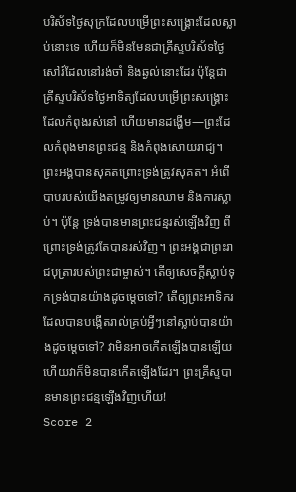បរិស័ទថ្ងៃសុក្រដែលបម្រើព្រះសង្គ្រោះដែលស្លាប់នោះទេ ហើយក៏មិនមែនជាគ្រីស្ទបរិស័ទថ្ងៃសៅរ៍ដែលនៅរង់ចាំ និងឆ្ងល់នោះដែរ ប៉ុន្តែជាគ្រីស្ទបរិស័ទថ្ងៃអាទិត្យដែលបម្រើព្រះសង្គ្រោះដែលកំពុងរស់នៅ ហើយមានដង្ហើម—ព្រះដែលកំពុងមានព្រះជន្ម និងកំពុងសោយរាជ្យ។ ព្រះអង្គបានសុគតព្រោះទ្រង់ត្រូវសុគត។ អំពើបាបរបស់យើងតម្រូវឲ្យមានឈាម និងការស្លាប់។ ប៉ុន្តែ ទ្រង់បានមានព្រះជន្មរស់ឡើងវិញ ពីព្រោះទ្រង់ត្រូវតែបានរស់វិញ។ ព្រះអង្គជាព្រះរាជបុត្រារបស់ព្រះជាម្ចាស់។ តើឲ្យសេចក្ដីស្លាប់ទុកទ្រង់បានយ៉ាងដូចម្ដេចទៅ? តើឲ្យព្រះអាទិករដែលបានបង្កើតរាល់គ្រប់អ្វីៗនៅស្លាប់បានយ៉ាងដូចម្ដេចទៅ? វាមិនអាចកើតឡើងបានឡើយ ហើយវាក៏មិនបានកើតឡើងដែរ។ ព្រះគ្រីស្ទបានមានព្រះជន្មឡើងវិញហើយ!
Score 2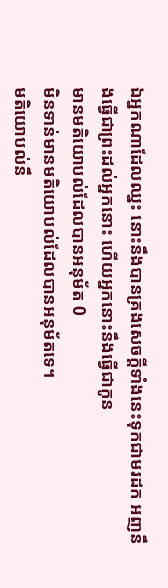ឯអ្នកណាដែលឈ្នះ នោះនឹងបានគ្រងសេចក្ដីទាំងនេះទុកជាមរដក អញនឹងធ្វើជាព្រះដល់អ្នកនោះ ហើយអ្នកនោះនឹងធ្វើជាកូន
មានមតិយោបល់ដែលបានអនុម័ត 0
មិនទាន់មានមតិយោបល់ដែលបានអនុម័តទេ។
មតិយោបល់នឹ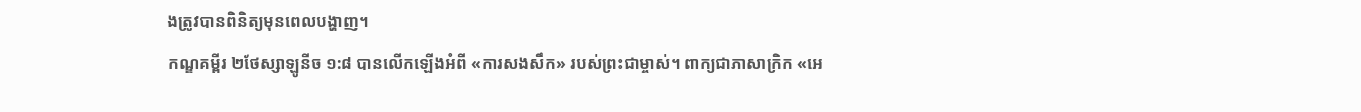ងត្រូវបានពិនិត្យមុនពេលបង្ហាញ។
កណ្ឌគម្ពីរ ២ថែស្សាឡូនីច ១:៨ បានលើកឡើងអំពី «ការសងសឹក» របស់ព្រះជាម្ចាស់។ ពាក្យជាភាសាក្រិក «អេ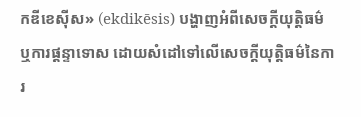កឌីខេស៊ីស» (ekdikēsis) បង្ហាញអំពីសេចក្ដីយុត្តិធម៌ ឬការផ្ដន្ទាទោស ដោយសំដៅទៅលើសេចក្ដីយុត្តិធម៌នៃការ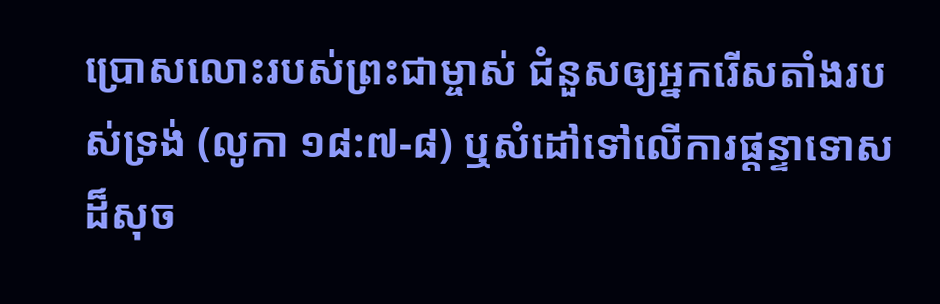ប្រោសលោះរបស់ព្រះជាម្ចាស់ ជំនួសឲ្យអ្នករើសតាំងរបស់ទ្រង់ (លូកា ១៨:៧-៨) ឬសំដៅទៅលើការផ្ដន្ទាទោសដ៏សុច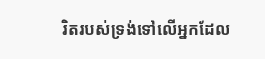រិតរបស់ទ្រង់ទៅលើអ្នកដែល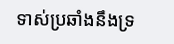ទាស់ប្រឆាំងនឹងទ្រ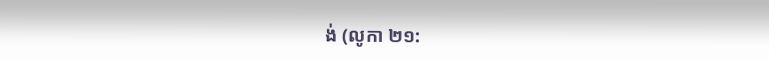ង់ (លូកា ២១: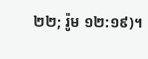២២; រ៉ូម ១២:១៩)។